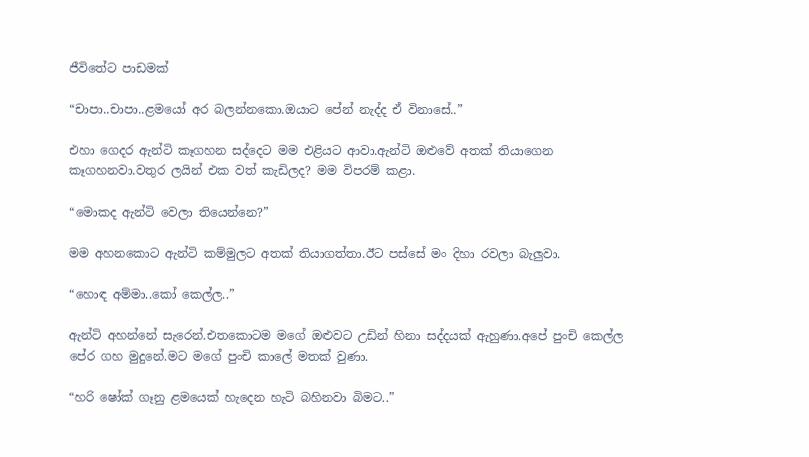ජීවිතේට පාඩමක්

“චාපා..චාපා..ළමයෝ අර බලන්නකො.ඔයාට පේන් නැද්ද ඒ විනාසේ..”

එහා ගෙදර ඇන්ටි කෑගහන සද්දෙට මම එළියට ආවා.ඇන්ටි ඔළුවේ අතක් තියාගෙන කෑගහනවා.වතුර ලයින් එක වත් කැඩිලද? මම විපරම් කළා.

“මොකද ඇන්ටි වෙලා තියෙන්නෙ?”

මම අහනකොට ඇන්ටි කම්මුලට අතක් තියාගත්තා.ඊට පස්සේ මං දිහා රවලා බැලුවා.

“හොඳ අම්මා..කෝ කෙල්ල..”

ඇන්ටි අහන්නේ සැරෙන්.එතකොටම මගේ ඔළුවට උඩින් හිනා සද්දයක් ඇහුණා.අපේ පුංචි කෙල්ල පේර ගහ මුදුනේ.මට මගේ පුංචි කාලේ මතක් වුණා.

“හරි ෂෝක් ගෑනු ළමයෙක් හැදෙන හැටි බහිනවා බිමට..”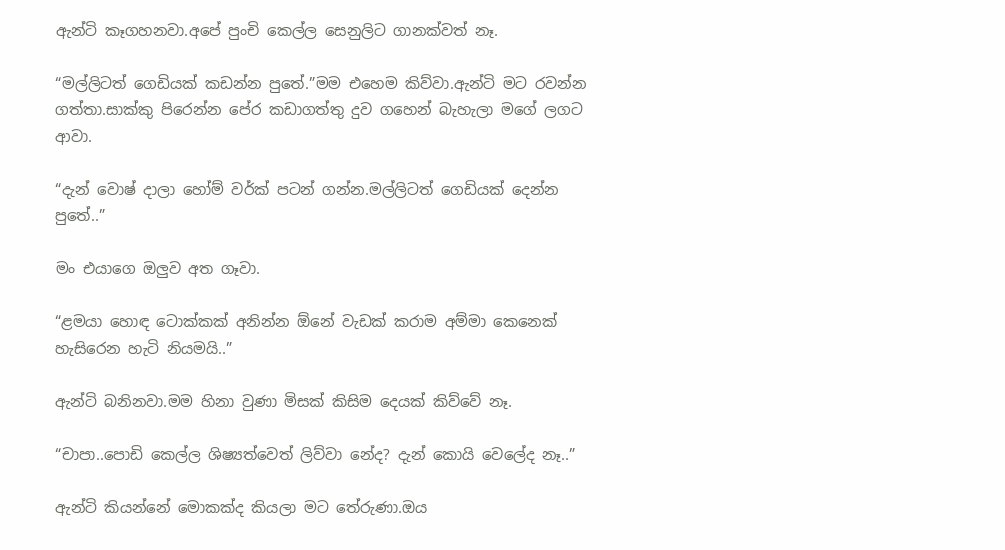ඇන්ටි කෑගහනවා.අපේ පුංචි කෙල්ල සෙනුලිට ගානක්වත් නෑ.

“මල්ලිටත් ගෙඩියක් කඩන්න පුතේ.”මම එහෙම කිව්වා.ඇන්ටි මට රවන්න ගත්තා.සාක්කු පිරෙන්න පේර කඩාගත්තු දුව ගහෙන් බැහැලා මගේ ලගට ආවා.

“දැන් වොෂ් දාලා හෝම් වර්ක් පටන් ගන්න.මල්ලිටත් ගෙඩියක් දෙන්න පුතේ..”

මං එයාගෙ ඔලුව අත ගෑවා.

“ළමයා හොඳ ටොක්කක් අනින්න ඕනේ වැඩක් කරාම අම්මා කෙනෙක් හැසිරෙන හැටි නියමයි..”

ඇන්ටි බනිනවා.මම හිනා වුණා මිසක් කිසිම දෙයක් කිව්වේ නෑ.

“චාපා..පොඩි කෙල්ල ශිෂ්‍යත්වෙත් ලිව්වා නේද? දැන් කොයි වෙලේද නෑ..”

ඇන්ටි කියන්නේ මොකක්ද කියලා මට තේරුණා.ඔය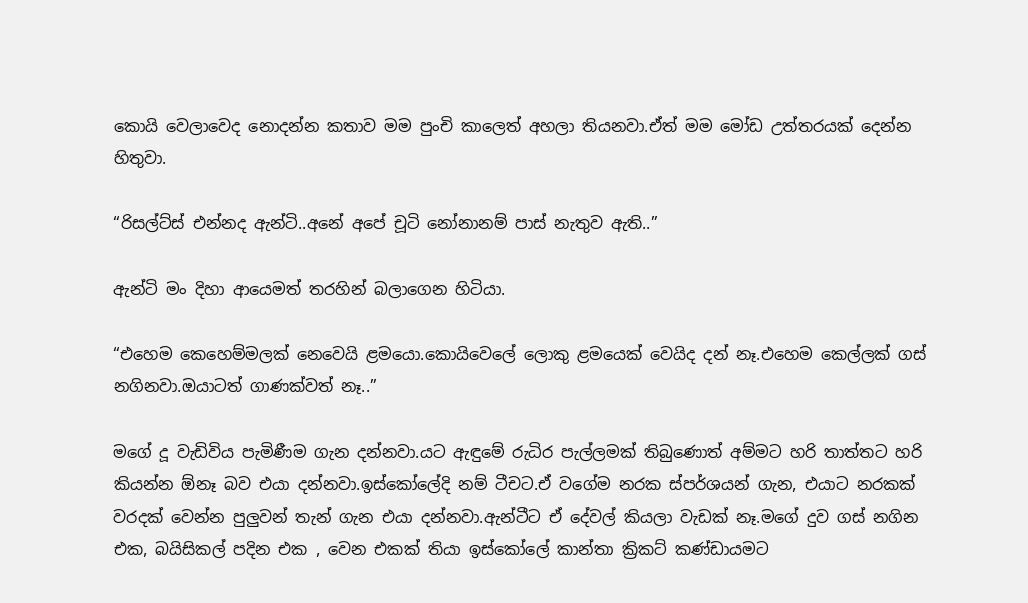කොයි වෙලාවෙද නොදන්න කතාව මම පුංචි කාලෙත් අහලා තියනවා.ඒත් මම මෝඩ උත්තරයක් දෙන්න හිතුවා.

“රිසල්ට්ස් එන්නද ඇන්ටි..අනේ අපේ චූටි නෝනානම් පාස් නැතුව ඇති..”

ඇන්ටි මං දිහා ආයෙමත් තරහින් බලාගෙන හිටියා.

“එහෙම කෙහෙම්මලක් නෙවෙයි ළමයො.කොයිවෙලේ ලොකු ළමයෙක් වෙයිද දන් නෑ.එහෙම කෙල්ලක් ගස් නගිනවා.ඔයාටත් ගාණක්වත් නෑ..”

මගේ දූ වැඩිවිය පැමිණීම ගැන දන්නවා.යට ඇඳුමේ රුධිර පැල්ලමක් තිබුණොත් අම්මට හරි තාත්තට හරි කියන්න ඕනෑ බව එයා දන්නවා.ඉස්කෝලේදි නම් ටීචට.ඒ වගේම නරක ස්පර්ශයන් ගැන, එයාට නරකක් වරදක් වෙන්න පුලුවන් තැන් ගැන එයා දන්නවා.ඇන්ටීට ඒ දේවල් කියලා වැඩක් නෑ.මගේ දුව ගස් නගින එක, බයිසිකල් පදින එක , වෙන එකක් තියා ඉස්කෝලේ කාන්තා ක්‍රිකට් කණ්ඩායමට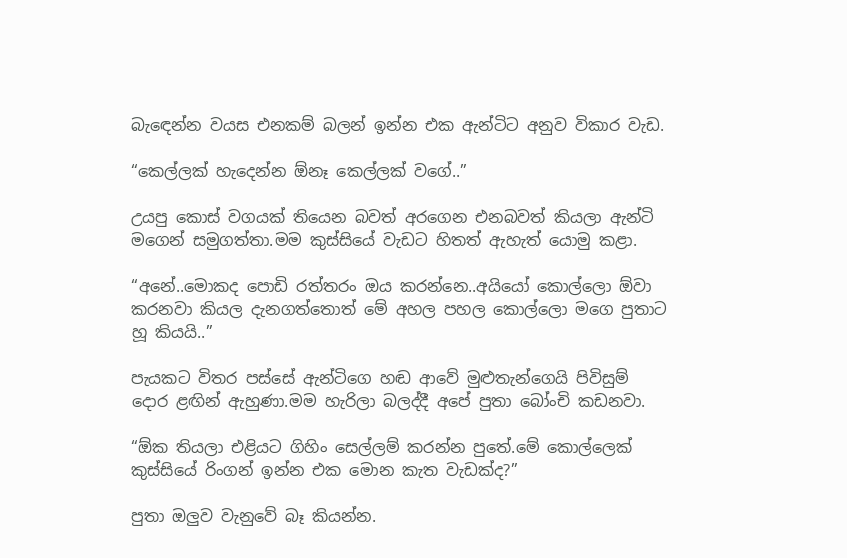බැඳෙන්න වයස එනකම් බලන් ඉන්න එක ඇන්ටිට අනුව විකාර වැඩ.

“කෙල්ලක් හැදෙන්න ඕනෑ කෙල්ලක් වගේ..”

උයපු කොස් වගයක් තියෙන බවත් අරගෙන එනබවත් කියලා ඇන්ටි මගෙන් සමුගත්තා.මම කුස්සියේ වැඩට හිතත් ඇහැත් යොමු කළා.

“අනේ..මොකද පොඩි රත්තරං ඔය කරන්නෙ..අයියෝ කොල්ලො ඕවා කරනවා කියල දැනගත්තොත් මේ අහල පහල කොල්ලො මගෙ පුතාට හූ කියයි..”

පැයකට විතර පස්සේ ඇන්ටිගෙ හඬ ආවේ මුළුතැන්ගෙයි පිවිසුම් දොර ළඟින් ඇහුණා.මම හැරිලා බලද්දී අපේ පුතා බෝංචි කඩනවා.

“ඕක තියලා එළියට ගිහිං සෙල්ලම් කරන්න පුතේ.මේ කොල්ලෙක් කුස්සියේ රිංගන් ඉන්න එක මොන කැත වැඩක්ද?”

පුතා ඔලුව වැනුවේ බෑ කියන්න.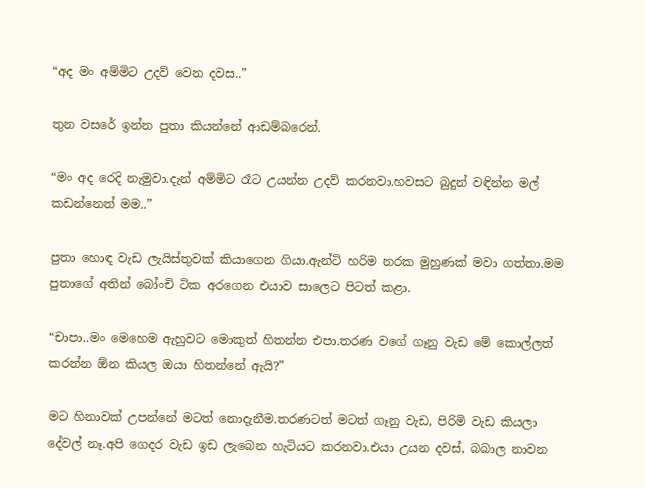“අද මං අම්මිට උදව් වෙන දවස..”

තුන වසරේ ඉන්න පුතා කියන්නේ ආඩම්බරෙන්.

“මං අද රෙදි නැමුවා.දැන් අම්මිට රෑට උයන්න උදව් කරනවා.හවසට බුදුන් වඳින්න මල් කඩන්නෙත් මම..”

පුතා හොඳ වැඩ ලැයිස්තුවක් කියාගෙන ගියා.ඇන්ටි හරිම නරක මුහුණක් මවා ගත්තා.මම පුතාගේ අතින් බෝංචි ටික අරගෙන එයාව සාලෙට පිටත් කළා.

“චාපා..මං මෙහෙම ඇහුවට මොකුත් හිතන්න එපා.තරණ වගේ ගෑනු වැඩ මේ කොල්ලත් කරන්න ඕන කියල ඔයා හිතන්නේ ඇයි?”

මට හිනාවක් උපන්නේ මටත් නොදැනීම.තරණටත් මටත් ගෑනු වැඩ, පිරිමි වැඩ කියලා දේවල් නෑ.අපි ගෙදර වැඩ ඉඩ ලැබෙන හැටියට කරනවා.එයා උයන දවස්, බබාල නාවන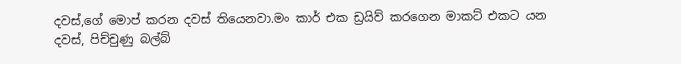දවස්,ගේ මොප් කරන දවස් තියෙනවා.මං කාර් එක ඩ්‍රයිව් කරගෙන මාකට් එකට යන දවස්, පිච්චුණු බල්බ්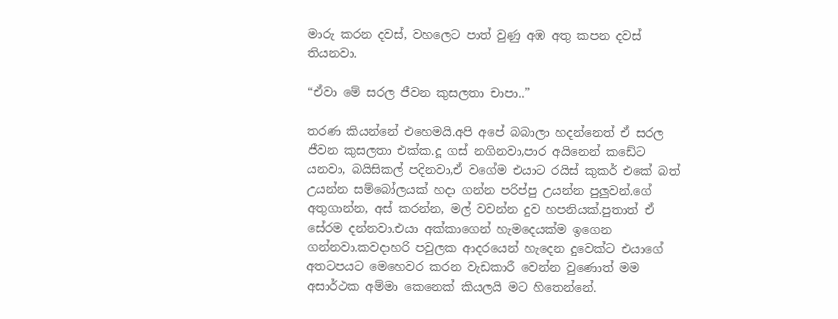මාරු කරන දවස්, වහලෙට පාත් වුණු අඹ අතු කපන දවස් තියනවා.

“ඒවා මේ සරල ජීවන කුසලතා චාපා..”

තරණ කියන්නේ එහෙමයි.අපි අපේ බබාලා හදන්නෙත් ඒ සරල ජීවන කුසලතා එක්ක.දූ ගස් නගිනවා,පාර අයිනෙන් කඩේට යනවා, බයිසිකල් පදිනවා,ඒ වගේම එයාට රයිස් කුකර් එකේ බත් උයන්න සම්බෝලයක් හදා ගන්න පරිප්පු උයන්න පුලුවන්.ගේ අතුගාන්න, අස් කරන්න, මල් වවන්න දුව හපනියක්.පුතාත් ඒ සේරම දන්නවා.එයා අක්කාගෙන් හැමදෙයක්ම ඉගෙන ගන්නවා.කවදාහරි පවුලක ආදරයෙන් හැදෙන දුවෙක්ට එයාගේ අතටපයට මෙහෙවර කරන වැඩකාරී වෙන්න වුණොත් මම අසාර්ථක අම්මා කෙනෙක් කියලයි මට හිතෙන්නේ.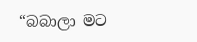“බබාලා මට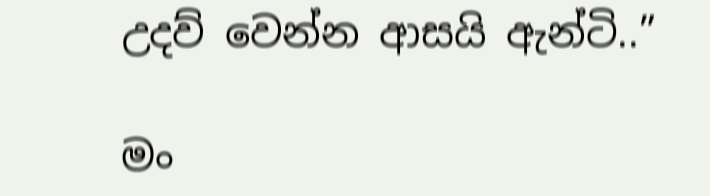උදව් වෙන්න ආසයි ඇන්ටි..”

මං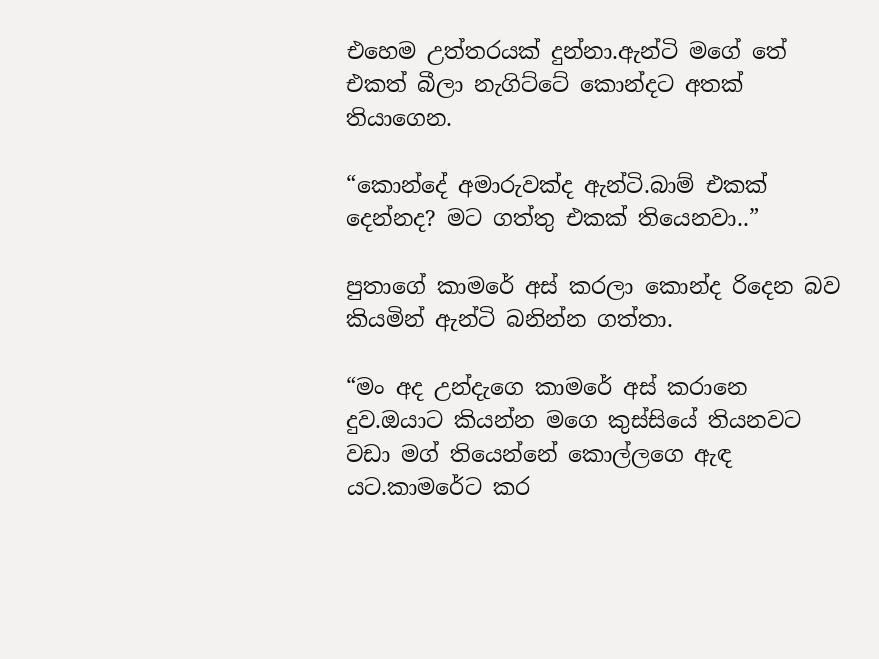එහෙම උත්තරයක් දුන්නා.ඇන්ටි මගේ තේ එකත් බීලා නැගිට්ටේ කොන්දට අතක් තියාගෙන.

“කොන්දේ අමාරුවක්ද ඇන්ටි.බාම් එකක් දෙන්නද? මට ගත්තු එකක් තියෙනවා..”

පුතාගේ කාමරේ අස් කරලා කොන්ද රිදෙන බව කියමින් ඇන්ටි බනින්න ගත්තා.

“මං අද උන්දැගෙ කාමරේ අස් කරානෙ දුව.ඔයාට කියන්න මගෙ කුස්සියේ තියනවට වඩා මග් තියෙන්නේ කොල්ලගෙ ඇඳ යට.කාමරේට කර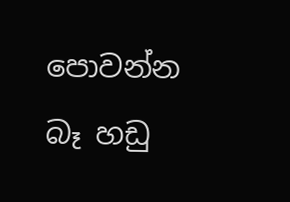පොවන්න බෑ හඩු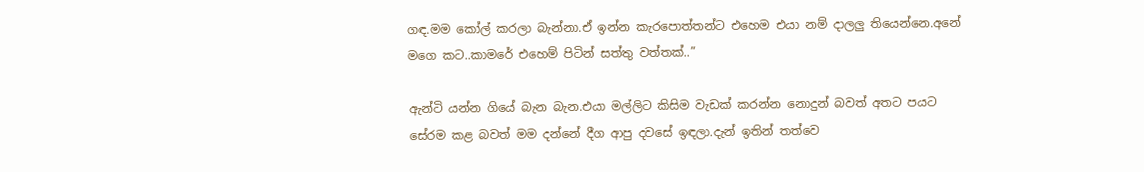ගඳ.මම කෝල් කරලා බැන්නා.ඒ ඉන්න කැරපොත්තන්ට එහෙම එයා නම් දාලලු තියෙන්නෙ.අනේ මගෙ කට..කාමරේ එහෙම් පිටින් සත්තු වත්තක්..”

ඇන්ටි යන්න ගියේ බැන බැන.එයා මල්ලිට කිසිම වැඩක් කරන්න නොදුන් බවත් අතට පයට සේරම කළ බවත් මම දන්නේ දීග ආපු දවසේ ඉඳලා.දැන් ඉතින් තත්වෙ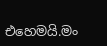එහෙමයි.මං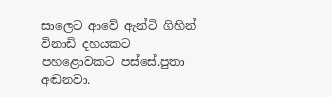සාලෙට ආවේ ඇන්ටි ගිහින් විනාඩි දහයකට පහළොවකට පස්සේ.පුතා අඬනවා.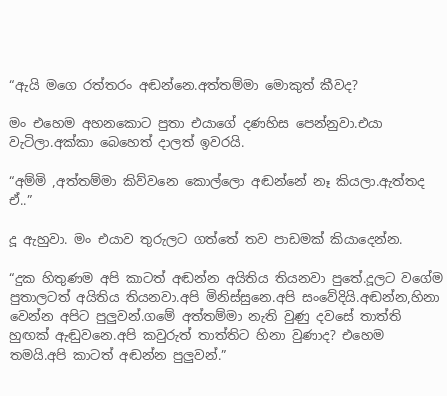“ඇයි මගෙ රත්තරං අඬන්නෙ.අත්තම්මා මොකුත් කීවද?

මං එහෙම අහනකොට පුතා එයාගේ දණහිස පෙන්නුවා.එයා වැටිලා.අක්කා බෙහෙත් දාලත් ඉවරයි.

“අම්මි ,අත්තම්මා කිව්වනෙ කොල්ලො අඬන්නේ නෑ කියලා.ඇත්තද ඒ..”

දූ ඇහුවා. මං එයාව තුරුලට ගත්තේ තව පාඩමක් කියාදෙන්න.

“දුක හිතුණම අපි කාටත් අඬන්න අයිතිය තියනවා පුතේ.දූලට වගේම පුතාලටත් අයිතිය තියනවා.අපි මිනිස්සුනෙ.අපි සංවේදියි.අඬන්න,හිනා වෙන්න අපිට පුලුවන්.ගමේ අත්තම්මා නැති වුණු දවසේ තාත්ති හුඟක් ඇඬුවනෙ.අපි කවුරුත් තාත්තිට හිනා වුණාද? එහෙම තමයි.අපි කාටත් අඬන්න පුලුවන්.”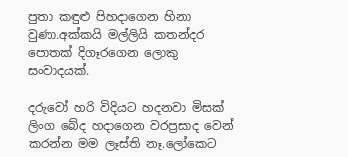පුතා කඳුළු පිහදාගෙන හිනා වුණා.අක්කයි මල්ලියි කතන්දර පොතක් දිගෑරගෙන ලොකු සංවාදයක්.

දරුවෝ හරි විදියට හදනවා මිසක් ලිංග බේද හදාගෙන වරප්‍රසාද වෙන් කරන්න මම ලෑස්ති නෑ.ලෝකෙට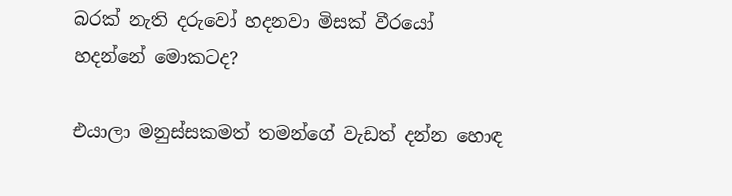බරක් නැති දරුවෝ හදනවා මිසක් වීරයෝ හදන්නේ මොකටද?

එයාලා මනුස්සකමත් තමන්ගේ වැඩත් දන්න හොඳ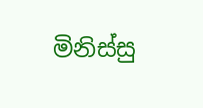මිනිස්සු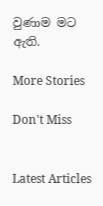වුණාම මට ඇති.

More Stories

Don't Miss


Latest Articles